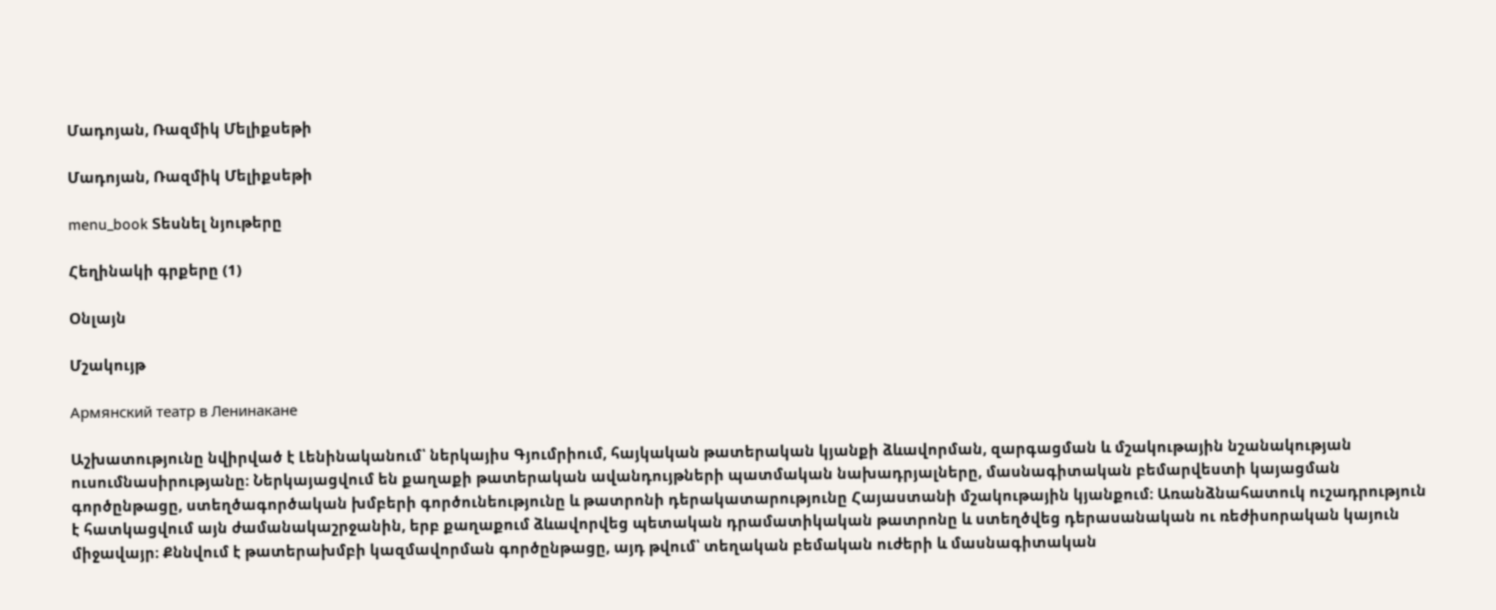Մադոյան, Ռազմիկ Մելիքսեթի

Մադոյան, Ռազմիկ Մելիքսեթի

menu_book Տեսնել նյութերը

Հեղինակի գրքերը (1)

Օնլայն

Մշակույթ

Армянский театр в Ленинакане

Աշխատությունը նվիրված է Լենինականում՝ ներկայիս Գյումրիում, հայկական թատերական կյանքի ձևավորման, զարգացման և մշակութային նշանակության ուսումնասիրությանը։ Ներկայացվում են քաղաքի թատերական ավանդույթների պատմական նախադրյալները, մասնագիտական բեմարվեստի կայացման գործընթացը, ստեղծագործական խմբերի գործունեությունը և թատրոնի դերակատարությունը Հայաստանի մշակութային կյանքում։ Առանձնահատուկ ուշադրություն է հատկացվում այն ժամանակաշրջանին, երբ քաղաքում ձևավորվեց պետական դրամատիկական թատրոնը և ստեղծվեց դերասանական ու ռեժիսորական կայուն միջավայր։ Քննվում է թատերախմբի կազմավորման գործընթացը, այդ թվում՝ տեղական բեմական ուժերի և մասնագիտական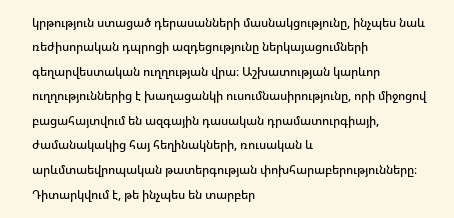կրթություն ստացած դերասանների մասնակցությունը, ինչպես նաև ռեժիսորական դպրոցի ազդեցությունը ներկայացումների գեղարվեստական ուղղության վրա։ Աշխատության կարևոր ուղղություններից է խաղացանկի ուսումնասիրությունը, որի միջոցով բացահայտվում են ազգային դասական դրամատուրգիայի, ժամանակակից հայ հեղինակների, ռուսական և արևմտաեվրոպական թատերգության փոխհարաբերությունները։ Դիտարկվում է, թե ինչպես են տարբեր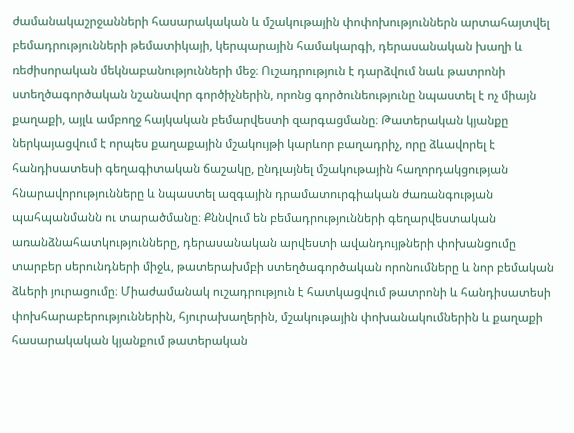ժամանակաշրջանների հասարակական և մշակութային փոփոխություններն արտահայտվել բեմադրությունների թեմատիկայի, կերպարային համակարգի, դերասանական խաղի և ռեժիսորական մեկնաբանությունների մեջ։ Ուշադրություն է դարձվում նաև թատրոնի ստեղծագործական նշանավոր գործիչներին, որոնց գործունեությունը նպաստել է ոչ միայն քաղաքի, այլև ամբողջ հայկական բեմարվեստի զարգացմանը։ Թատերական կյանքը ներկայացվում է որպես քաղաքային մշակույթի կարևոր բաղադրիչ, որը ձևավորել է հանդիսատեսի գեղագիտական ճաշակը, ընդլայնել մշակութային հաղորդակցության հնարավորությունները և նպաստել ազգային դրամատուրգիական ժառանգության պահպանմանն ու տարածմանը։ Քննվում են բեմադրությունների գեղարվեստական առանձնահատկությունները, դերասանական արվեստի ավանդույթների փոխանցումը տարբեր սերունդների միջև, թատերախմբի ստեղծագործական որոնումները և նոր բեմական ձևերի յուրացումը։ Միաժամանակ ուշադրություն է հատկացվում թատրոնի և հանդիսատեսի փոխհարաբերություններին, հյուրախաղերին, մշակութային փոխանակումներին և քաղաքի հասարակական կյանքում թատերական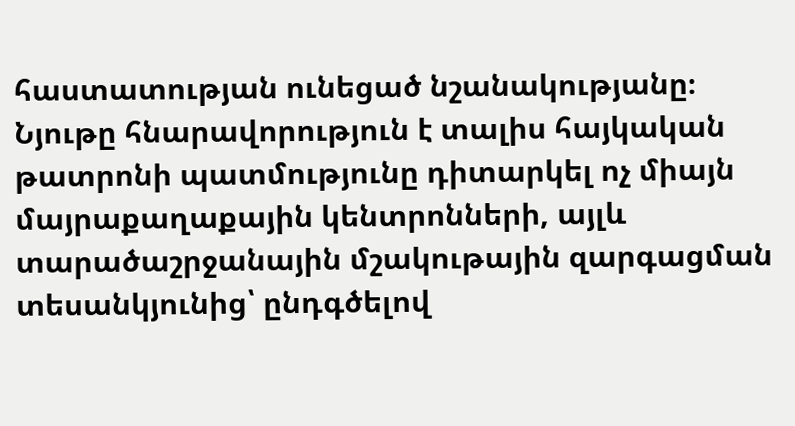հաստատության ունեցած նշանակությանը։ Նյութը հնարավորություն է տալիս հայկական թատրոնի պատմությունը դիտարկել ոչ միայն մայրաքաղաքային կենտրոնների, այլև տարածաշրջանային մշակութային զարգացման տեսանկյունից՝ ընդգծելով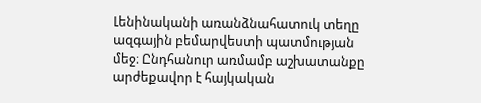Լենինականի առանձնահատուկ տեղը ազգային բեմարվեստի պատմության մեջ։ Ընդհանուր առմամբ աշխատանքը արժեքավոր է հայկական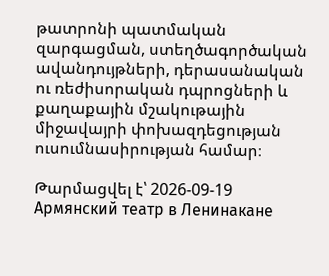թատրոնի պատմական զարգացման, ստեղծագործական ավանդույթների, դերասանական ու ռեժիսորական դպրոցների և քաղաքային մշակութային միջավայրի փոխազդեցության ուսումնասիրության համար։

Թարմացվել է՝ 2026-09-19
Армянский театр в Ленинакане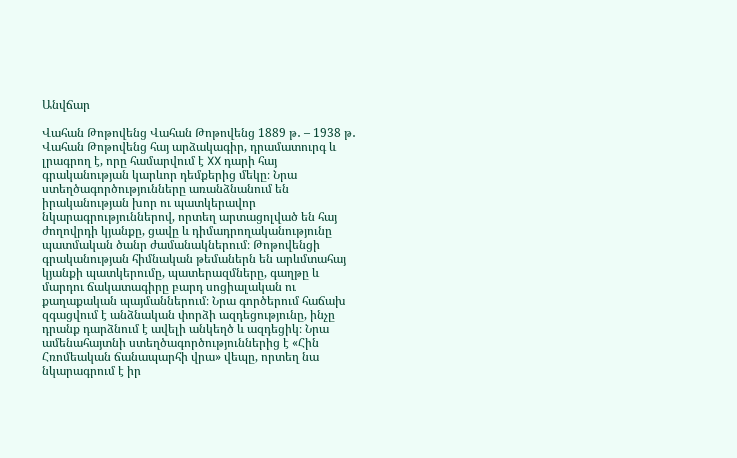Անվճար

Վահան Թոթովենց Վահան Թոթովենց 1889 թ․ – 1938 թ․ Վահան Թոթովենց հայ արձակագիր, դրամատուրգ և լրագրող է, որը համարվում է XX դարի հայ գրականության կարևոր դեմքերից մեկը։ Նրա ստեղծագործությունները առանձնանում են իրականության խոր ու պատկերավոր նկարագրություններով, որտեղ արտացոլված են հայ ժողովրդի կյանքը, ցավը և դիմադրողականությունը պատմական ծանր ժամանակներում։ Թոթովենցի գրականության հիմնական թեմաներն են արևմտահայ կյանքի պատկերումը, պատերազմները, գաղթը և մարդու ճակատագիրը բարդ սոցիալական ու քաղաքական պայմաններում։ Նրա գործերում հաճախ զգացվում է անձնական փորձի ազդեցությունը, ինչը դրանք դարձնում է ավելի անկեղծ և ազդեցիկ։ Նրա ամենահայտնի ստեղծագործություններից է «Հին Հռոմեական ճանապարհի վրա» վեպը, որտեղ նա նկարագրում է իր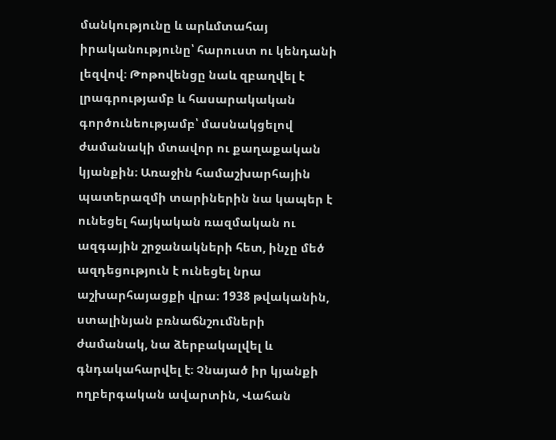մանկությունը և արևմտահայ իրականությունը՝ հարուստ ու կենդանի լեզվով։ Թոթովենցը նաև զբաղվել է լրագրությամբ և հասարակական գործունեությամբ՝ մասնակցելով ժամանակի մտավոր ու քաղաքական կյանքին։ Առաջին համաշխարհային պատերազմի տարիներին նա կապեր է ունեցել հայկական ռազմական ու ազգային շրջանակների հետ, ինչը մեծ ազդեցություն է ունեցել նրա աշխարհայացքի վրա։ 1938 թվականին, ստալինյան բռնաճնշումների ժամանակ, նա ձերբակալվել և գնդակահարվել է։ Չնայած իր կյանքի ողբերգական ավարտին, Վահան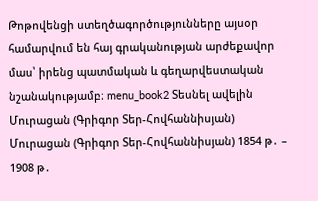Թոթովենցի ստեղծագործությունները այսօր համարվում են հայ գրականության արժեքավոր մաս՝ իրենց պատմական և գեղարվեստական նշանակությամբ։ menu_book2 Տեսնել ավելին Մուրացան (Գրիգոր Տեր-Հովհաննիսյան) Մուրացան (Գրիգոր Տեր-Հովհաննիսյան) 1854 թ․ – 1908 թ․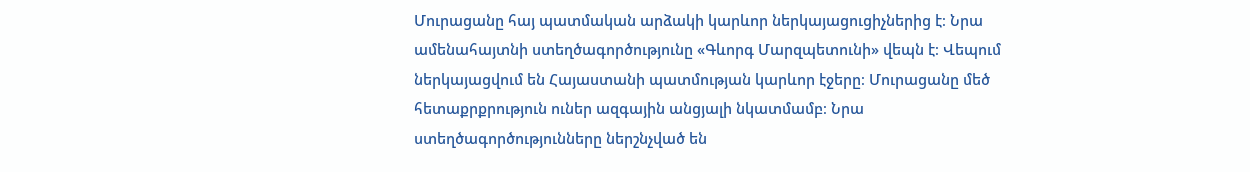Մուրացանը հայ պատմական արձակի կարևոր ներկայացուցիչներից է։ Նրա ամենահայտնի ստեղծագործությունը «Գևորգ Մարզպետունի» վեպն է։ Վեպում ներկայացվում են Հայաստանի պատմության կարևոր էջերը։ Մուրացանը մեծ հետաքրքրություն ուներ ազգային անցյալի նկատմամբ։ Նրա ստեղծագործությունները ներշնչված են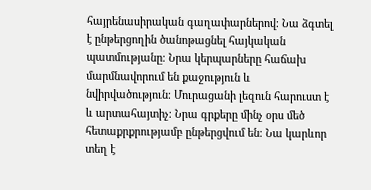հայրենասիրական գաղափարներով։ Նա ձգտել է ընթերցողին ծանոթացնել հայկական պատմությանը։ Նրա կերպարները հաճախ մարմնավորում են քաջություն և նվիրվածություն։ Մուրացանի լեզուն հարուստ է և արտահայտիչ։ Նրա գրքերը մինչ օրս մեծ հետաքրքրությամբ ընթերցվում են։ Նա կարևոր տեղ է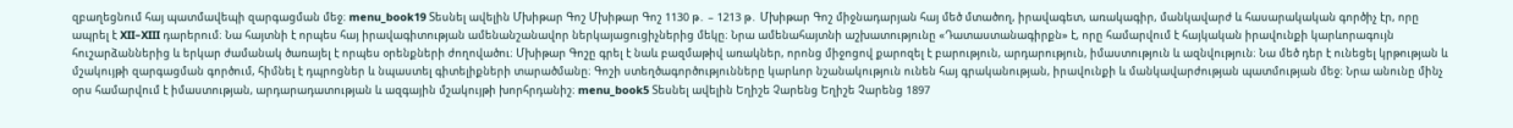զբաղեցնում հայ պատմավեպի զարգացման մեջ։ menu_book19 Տեսնել ավելին Մխիթար Գոշ Մխիթար Գոշ 1130 թ․ – 1213 թ․ Մխիթար Գոշ միջնադարյան հայ մեծ մտածող, իրավագետ, առակագիր, մանկավարժ և հասարակական գործիչ էր, որը ապրել է XII–XIII դարերում։ Նա հայտնի է որպես հայ իրավագիտության ամենանշանավոր ներկայացուցիչներից մեկը։ Նրա ամենահայտնի աշխատությունը «Դատաստանագիրքն» է, որը համարվում է հայկական իրավունքի կարևորագույն հուշարձաններից և երկար ժամանակ ծառայել է որպես օրենքների ժողովածու։ Մխիթար Գոշը գրել է նաև բազմաթիվ առակներ, որոնց միջոցով քարոզել է բարություն, արդարություն, իմաստություն և ազնվություն։ Նա մեծ դեր է ունեցել կրթության և մշակույթի զարգացման գործում, հիմնել է դպրոցներ և նպաստել գիտելիքների տարածմանը։ Գոշի ստեղծագործությունները կարևոր նշանակություն ունեն հայ գրականության, իրավունքի և մանկավարժության պատմության մեջ։ Նրա անունը մինչ օրս համարվում է իմաստության, արդարադատության և ազգային մշակույթի խորհրդանիշ։ menu_book5 Տեսնել ավելին Եղիշե Չարենց Եղիշե Չարենց 1897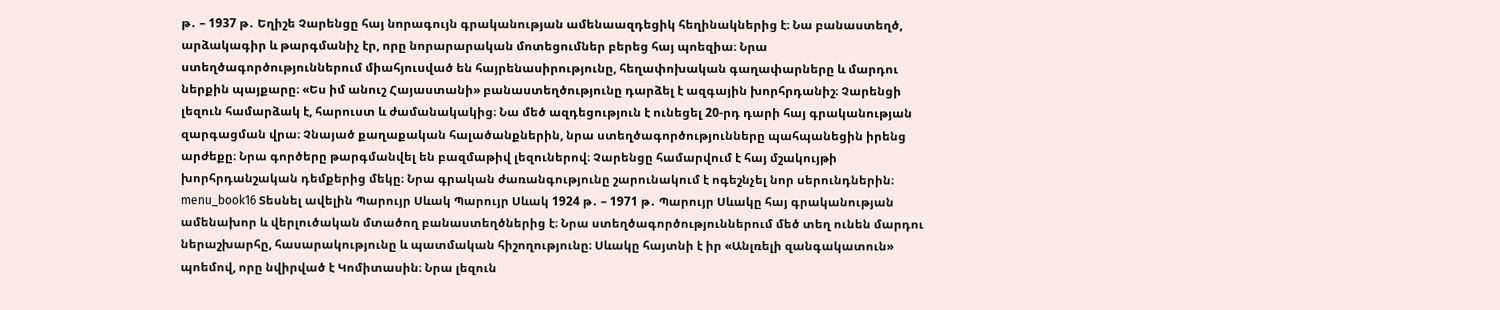թ․ – 1937 թ․ Եղիշե Չարենցը հայ նորագույն գրականության ամենաազդեցիկ հեղինակներից է։ Նա բանաստեղծ, արձակագիր և թարգմանիչ էր, որը նորարարական մոտեցումներ բերեց հայ պոեզիա։ Նրա ստեղծագործություններում միահյուսված են հայրենասիրությունը, հեղափոխական գաղափարները և մարդու ներքին պայքարը։ «Ես իմ անուշ Հայաստանի» բանաստեղծությունը դարձել է ազգային խորհրդանիշ։ Չարենցի լեզուն համարձակ է, հարուստ և ժամանակակից։ Նա մեծ ազդեցություն է ունեցել 20-րդ դարի հայ գրականության զարգացման վրա։ Չնայած քաղաքական հալածանքներին, նրա ստեղծագործությունները պահպանեցին իրենց արժեքը։ Նրա գործերը թարգմանվել են բազմաթիվ լեզուներով։ Չարենցը համարվում է հայ մշակույթի խորհրդանշական դեմքերից մեկը։ Նրա գրական ժառանգությունը շարունակում է ոգեշնչել նոր սերունդներին։ menu_book16 Տեսնել ավելին Պարույր Սևակ Պարույր Սևակ 1924 թ․ – 1971 թ․ Պարույր Սևակը հայ գրականության ամենախոր և վերլուծական մտածող բանաստեղծներից է։ Նրա ստեղծագործություններում մեծ տեղ ունեն մարդու ներաշխարհը, հասարակությունը և պատմական հիշողությունը։ Սևակը հայտնի է իր «Անլռելի զանգակատուն» պոեմով, որը նվիրված է Կոմիտասին։ Նրա լեզուն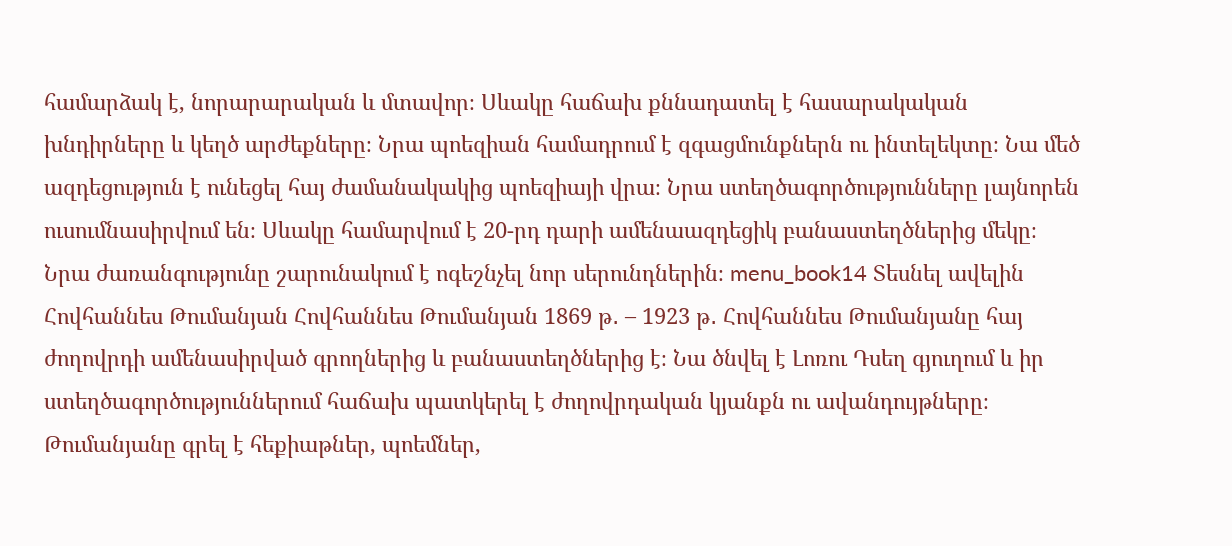համարձակ է, նորարարական և մտավոր։ Սևակը հաճախ քննադատել է հասարակական խնդիրները և կեղծ արժեքները։ Նրա պոեզիան համադրում է զգացմունքներն ու ինտելեկտը։ Նա մեծ ազդեցություն է ունեցել հայ ժամանակակից պոեզիայի վրա։ Նրա ստեղծագործությունները լայնորեն ուսումնասիրվում են։ Սևակը համարվում է 20-րդ դարի ամենաազդեցիկ բանաստեղծներից մեկը։ Նրա ժառանգությունը շարունակում է ոգեշնչել նոր սերունդներին։ menu_book14 Տեսնել ավելին Հովհաննես Թումանյան Հովհաննես Թումանյան 1869 թ․ – 1923 թ․ Հովհաննես Թումանյանը հայ ժողովրդի ամենասիրված գրողներից և բանաստեղծներից է։ Նա ծնվել է Լոռու Դսեղ գյուղում և իր ստեղծագործություններում հաճախ պատկերել է ժողովրդական կյանքն ու ավանդույթները։ Թումանյանը գրել է հեքիաթներ, պոեմներ,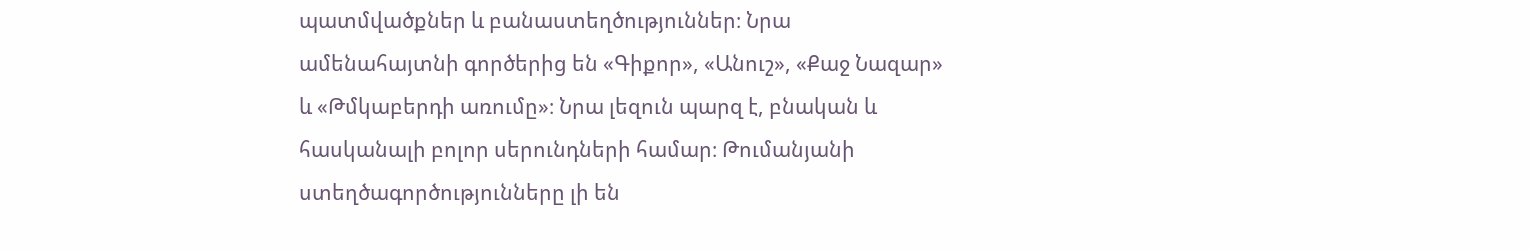պատմվածքներ և բանաստեղծություններ։ Նրա ամենահայտնի գործերից են «Գիքոր», «Անուշ», «Քաջ Նազար» և «Թմկաբերդի առումը»։ Նրա լեզուն պարզ է, բնական և հասկանալի բոլոր սերունդների համար։ Թումանյանի ստեղծագործությունները լի են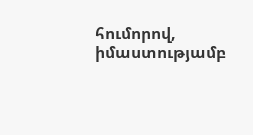հումորով, իմաստությամբ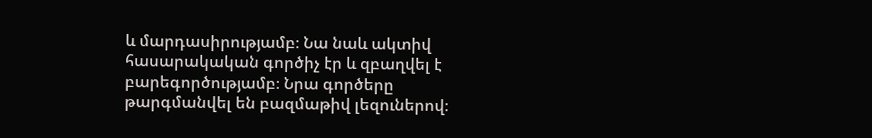և մարդասիրությամբ։ Նա նաև ակտիվ հասարակական գործիչ էր և զբաղվել է բարեգործությամբ։ Նրա գործերը թարգմանվել են բազմաթիվ լեզուներով։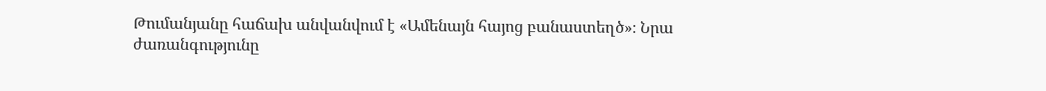Թումանյանը հաճախ անվանվում է «Ամենայն հայոց բանաստեղծ»։ Նրա ժառանգությունը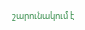շարունակում է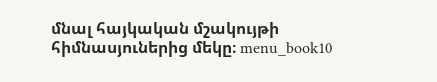մնալ հայկական մշակույթի հիմնասյուներից մեկը։ menu_book10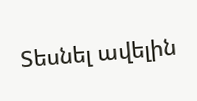Տեսնել ավելին